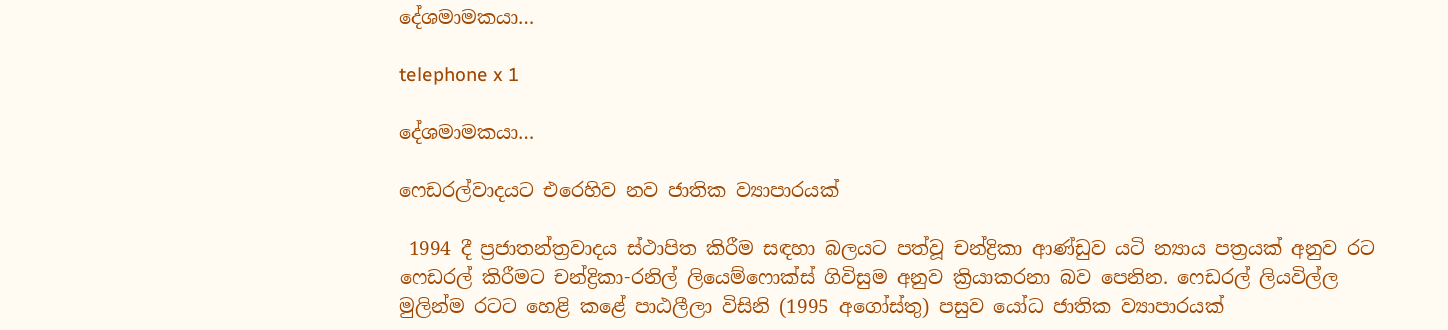දේශමාමකයා…

telephone x 1

දේශමාමකයා…

ෆෙඩරල්වාදයට එරෙහිව නව ජාතික ව්‍යාපාරයක්

 1994 දී ප්‍රජාතන්ත්‍රවාදය ස්ථාපිත කිරීම සඳහා බලයට පත්වූ චන්ද්‍රිකා ආණ්ඩුව යටි න්‍යාය පත්‍රයක් අනුව රට ෆෙඩරල් කිරීමට චන්ද්‍රිකා-රනිල් ලියෙම්ෆොක්ස් ගිවිසුම අනුව ක්‍රියාකරනා බව පෙනින. ෆෙඩරල් ලියවිල්ල මුලින්ම රටට හෙළි කළේ පාඨලීලා විසිනි (1995 අගෝස්තු) පසුව යෝධ ජාතික ව්‍යාපාරයක්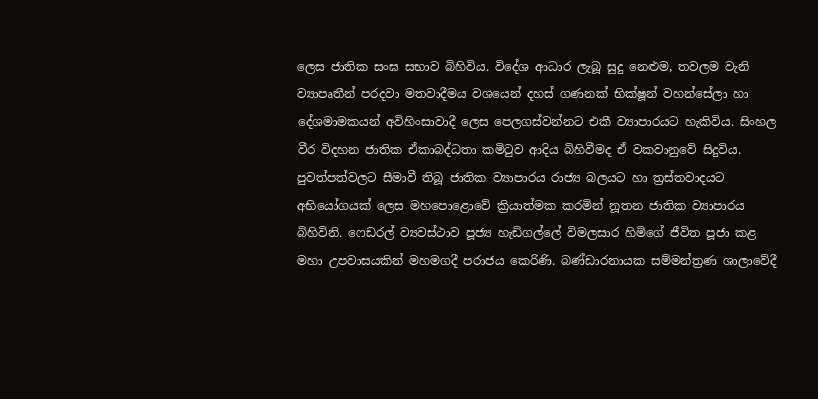ලෙස ජාතික සංඝ සභාව බිහිවිය. විදේශ ආධාර ලැබූ සුදු නෙළුම, තවලම වැනි ව්‍යාපෘතීන් පරදවා මතවාදීමය වශයෙන් දහස් ගණනක් භික්ෂූන් වහන්සේලා හා දේශමාමකයන් අවිහිංසාවාදී ලෙස පෙලගස්වන්නට එකී ව්‍යාපාරයට හැකිවිය. සිංහල වීර විදහන ජාතික ඒකාබද්ධතා කමිටුව ආදිය බිහිවීමද ඒ වකවානුවේ සිදුවිය. පුවත්පත්වලට සීමාවී තිබූ ජාතික ව්‍යාපාරය රාජ්‍ය බලයට හා ත්‍රස්තවාදයට අභියෝගයක් ලෙස මහපොළොවේ ක්‍රියාත්මක කරමින් නූතන ජාතික ව්‍යාපාරය බිහිවිනි. ෆෙඩරල් ව්‍යවස්ථාව පූජ්‍ය හැඩිගල්ලේ විමලසාර හිමිගේ ජීවිත පූජා කළ මහා උපවාසයකින් මහමගදී පරාජය කෙරිණි. බණ්ඩාරනායක සම්මන්ත්‍රණ ශාලාවේදී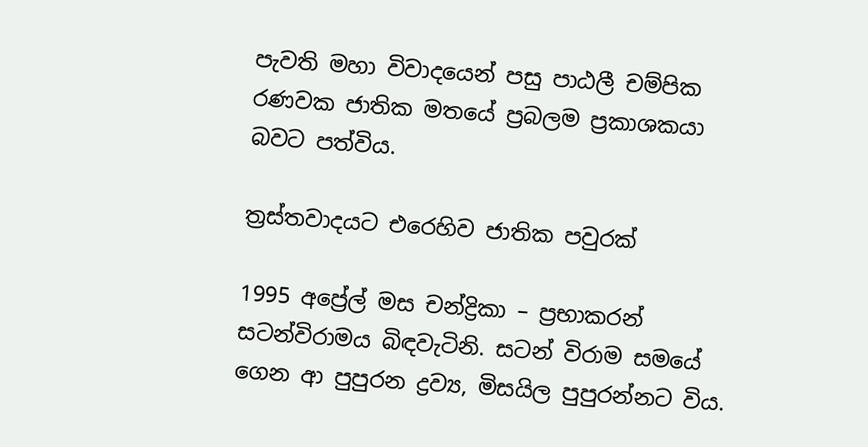පැවති මහා විවාදයෙන් පසු පාඨලී චම්පික රණවක ජාතික මතයේ ප්‍රබලම ප්‍රකාශකයා බවට පත්විය.

ත්‍රස්තවාදයට එරෙහිව ජාතික පවුරක්

1995 අප්‍රේල් මස චන්ද්‍රිකා – ප්‍රභාකරන් සටන්විරාමය බිඳවැටිනි. සටන් විරාම සමයේ ගෙන ආ පුපුරන ද්‍රව්‍ය, මිසයිල පුපුරන්නට විය.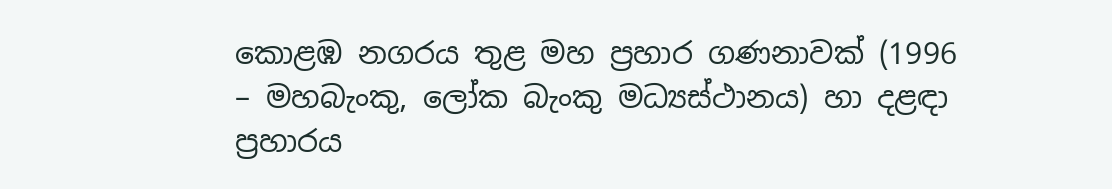කොළඹ නගරය තුළ මහ ප්‍රහාර ගණනාවක් (1996 – මහබැංකු, ලෝක බැංකු මධ්‍යස්ථානය) හා දළඳා ප්‍රහාරය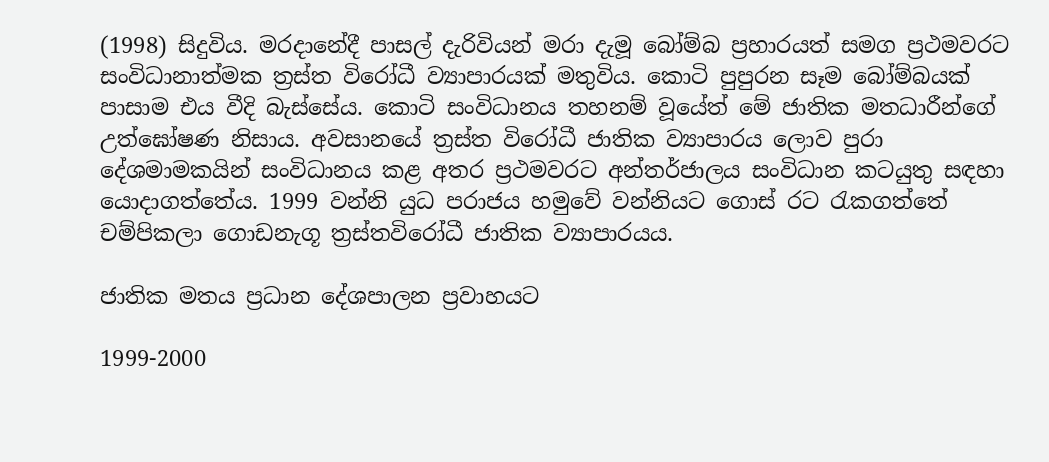(1998) සිදුවිය. මරදානේදී පාසල් දැරිවියන් මරා දැමූ බෝම්බ ප්‍රහාරයත් සමග ප්‍රථමවරට සංවිධානාත්මක ත්‍රස්ත විරෝධී ව්‍යාපාරයක් මතුවිය. කොටි පුපුරන සෑම බෝම්බයක් පාසාම එය වීදි බැස්සේය. කොටි සංවිධානය තහනම් වූයේත් මේ ජාතික මතධාරීන්ගේ උත්ඝෝෂණ නිසාය. අවසානයේ ත්‍රස්ත විරෝධී ජාතික ව්‍යාපාරය ලොව පුරා දේශමාමකයින් සංවිධානය කළ අතර ප්‍රථමවරට අන්තර්ජාලය සංවිධාන කටයුතු සඳහා යොදාගත්තේය. 1999 වන්නි යුධ පරාජය හමුවේ වන්නියට ගොස් රට රැකගත්තේ චම්පිකලා ගොඩනැගූ ත්‍රස්තවිරෝධී ජාතික ව්‍යාපාරයය.

ජාතික මතය ප්‍රධාන දේශපාලන ප්‍රවාහයට

1999-2000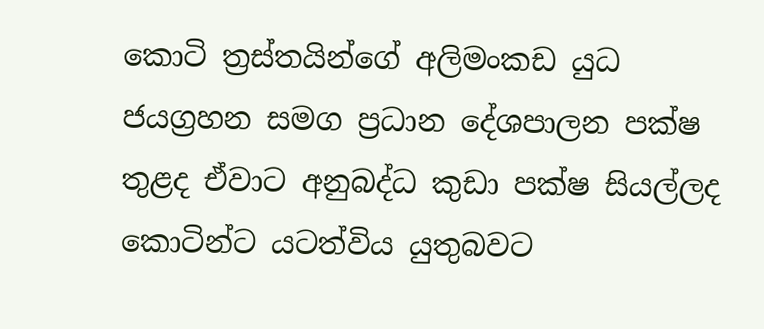කොටි ත්‍රස්තයින්ගේ අලිමංකඩ යුධ ජයග්‍රහන සමග ප්‍රධාන දේශපාලන පක්ෂ තුළද ඒවාට අනුබද්ධ කුඩා පක්ෂ සියල්ලද කොටින්ට යටත්විය යුතුබවට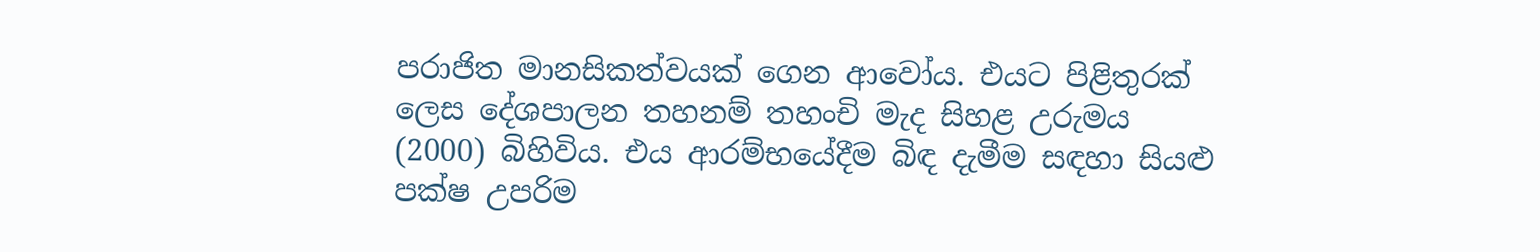පරාජිත මානසිකත්වයක් ගෙන ආවෝය. එයට පිළිතුරක් ලෙස දේශපාලන තහනම් තහංචි මැද සිහළ උරුමය (2000) බිහිවිය. එය ආරම්භයේදීම බිඳ දැමීම සඳහා සියළු පක්ෂ උපරිම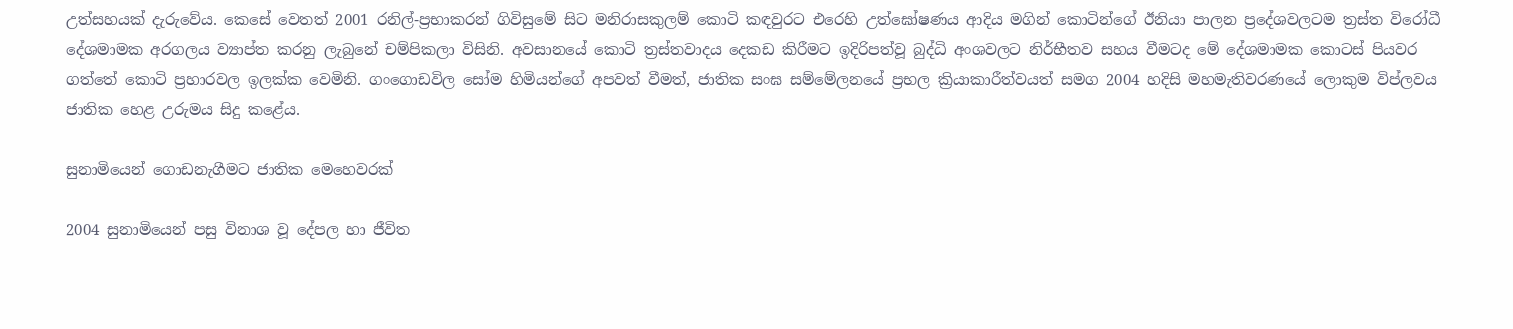උත්සහයක් දැරුවේය. කෙසේ වෙතත් 2001 රනිල්-ප්‍රභාකරන් ගිවිසුමේ සිට මනිරාසකුලම් කොටි කඳවුරට එරෙහි උත්ඝෝෂණය ආදිය මගින් කොටින්ගේ ඊනියා පාලන ප්‍රදේශවලටම ත්‍රස්ත විරෝධී දේශමාමක අරගලය ව්‍යාප්ත කරනු ලැබුනේ චම්පිකලා විසිනි. අවසානයේ කොටි ත්‍රස්තවාදය දෙකඩ කිරීමට ඉදිරිපත්වූ බුද්ධි අංශවලට නිර්භීතව සහය වීමටද මේ දේශමාමක කොටස් පියවර ගත්තේ කොටි ප්‍රහාරවල ඉලක්ක වෙමිනි. ගංගොඩවිල සෝම හිමියන්ගේ අපවත් වීමත්, ජාතික සංඝ සම්මේලනයේ ප්‍රභල ක්‍රියාකාරීත්වයත් සමග 2004 හදිසි මහමැතිවරණයේ ලොකුම විප්ලවය ජාතික හෙළ උරුමය සිදු කළේය.

සුනාමියෙන් ගොඩනැගීමට ජාතික මෙහෙවරක්

2004 සුනාමියෙන් පසු විනාශ වූ දේපල හා ජීවිත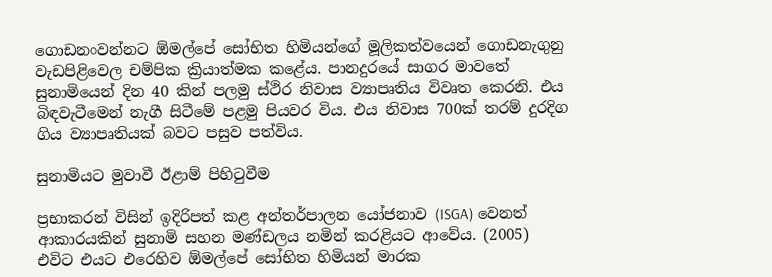ගොඩනංවන්නට ඕමල්පේ සෝභිත හිමියන්ගේ මූලිකත්වයෙන් ගොඩනැගුනු වැඩපිළිවෙල චම්පික ක්‍රියාත්මක කළේය. පානදුරයේ සාගර මාවතේ සුනාමියෙන් දින 40 කින් පලමු ස්ථිර නිවාස ව්‍යාපෘතිය විවෘත කෙරනි. එය බිඳවැටීමෙන් නැගී සිටීමේ පළමු පියවර විය. එය නිවාස 700ක් තරම් දුරදිග ගිය ව්‍යාපෘතියක් බවට පසුව පත්විය.

සුනාමියට මුවාවී ඊළාම් පිහිටුවීම

ප්‍රභාකරන් විසින් ඉදිරිපත් කළ අන්තර්පාලන යෝජනාව (ISGA) වෙනත් ආකාරයකින් සුනාමි සහන මණ්ඩලය නමින් කරළියට ආවේය. (2005) එවිට එයට එරෙහිව ඕමල්පේ සෝභිත හිමියන් මාරක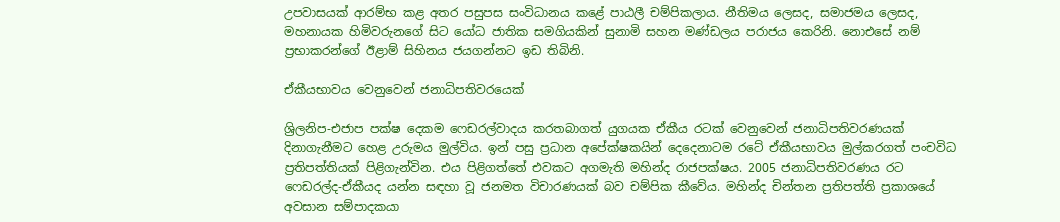උපවාසයක් ආරම්භ කළ අතර පසුපස සංවිධානය කළේ පාඨලී චම්පිකලාය. නීතිමය ලෙසද, සමාජමය ලෙසද, මහනායක හිමිවරුනගේ සිට යෝධ ජාතික සමගියකින් සුනාමි සහන මණ්ඩලය පරාජය කෙරිනි. නොඑසේ නම් ප්‍රභාකරන්ගේ ඊළාම් සිහිනය ජයගන්නට ඉඩ තිබිනි.

ඒකීයභාවය වෙනුවෙන් ජනාධිපතිවරයෙක්

ශ්‍රිලනිප-එජාප පක්ෂ දෙකම ‍ෆෙඩරල්වාදය කරතබාගත් යුගයක ඒකීය රටක් වෙනුවෙන් ජනාධිපතිවරණයක් දිනාගැනීමට හෙළ උරුමය මුල්විය. ඉන් පසු ප්‍රධාන අපේක්ෂකයින් දෙදෙනාටම රටේ ඒකීයභාවය මුල්කරගත් පංචවිධ ප්‍රතිපත්තියක් පිළිගැන්වින. එය පිළිගත්තේ එවකට අගමැති මහින්ද රාජපක්ෂය. 2005 ජනාධිපතිවරණය රට ෆෙඩරල්ද-ඒකීයද යන්න සඳහා වූ ජනමත විචාරණයක් බව චම්පික කීවේය. මහින්ද චින්තන ප්‍රතිපත්ති ප්‍රකාශයේ අවසාන සම්පාදකයා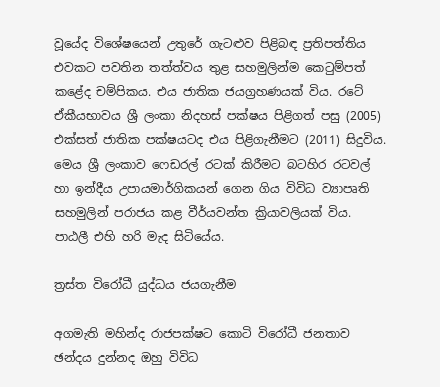වූයේද විශේෂයෙන් උතුරේ ගැටළුව පිළිබඳ ප්‍රතිපත්තිය එවකට පවතින තත්ත්වය තුළ සහමුලින්ම කෙටුම්පත් කළේද චම්පිකය. එය ජාතික ජයග්‍රහණයක් විය. රටේ ඒකීයභාවය ශ්‍රී ලංකා නිදහස් පක්ෂය පිළිගත් පසු (2005) එක්සත් ජාතික පක්ෂයටද එය පිළිගැනීමට (2011) සිදුවිය. මෙය ශ්‍රී ලංකාව ෆෙඩරල් රටක් කිරීමට බටහිර රටවල් හා ඉන්දීය උපායමාර්ගිකයන් ගෙන ගිය විවිධ ව්‍යාපෘති සහමුලින් පරාජය කළ වීර්යවන්ත ක්‍රියාවලියක් විය. පාඨලී එහි හරි මැද සිටියේය.

ත්‍රස්ත විරෝධී යුද්ධය ජයගැනීම

අගමැති මහින්ද රාජපක්ෂට කොටි විරෝධී ජනතාව ඡන්දය දුන්නද ඔහු විවිධ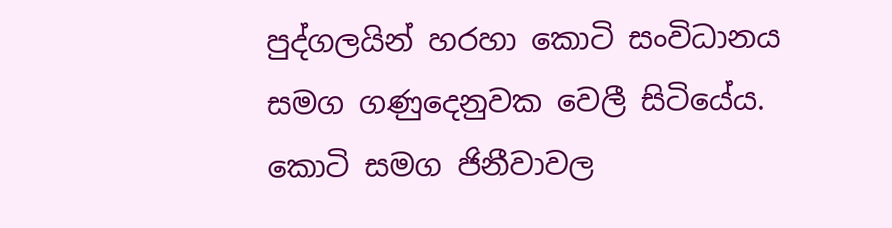පුද්ගලයින් හරහා කොටි සංවිධානය සමග ගණුදෙනුවක වෙලී සිටියේය. කොටි සමග ජිනීවාවල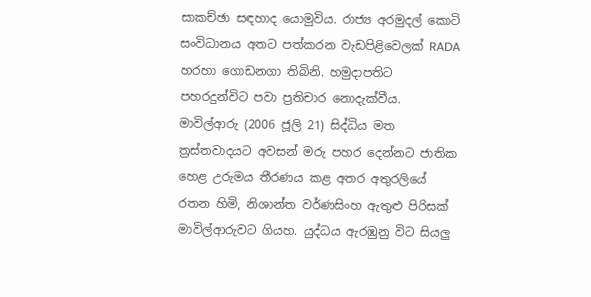සාකච්ඡා සඳහාද යොමුවිය. රාජ්‍ය අරමුදල් කොටි සංවිධානය අතට පත්කරන වැඩපිළිවෙලක් RADA හරහා ගොඩනගා තිබිනි. හමුදාපතිට පහරදුන්විට පවා ප්‍රතිචාර නොදැක්වීය. මාවිල්ආරු (2006 ජූලි 21) සිද්ධිය මත ත්‍රස්තවාදයට අවසන් මරු පහර දෙන්නට ජාතික හෙළ උරුමය තීරණය කළ අතර අතුරලියේ රතන හිමි, නිශාන්ත වර්ණසිංහ ඇතුළු පිරිසක් මාවිල්ආරුවට ගියහ. යුද්ධය ඇරඹුනු විට සියලු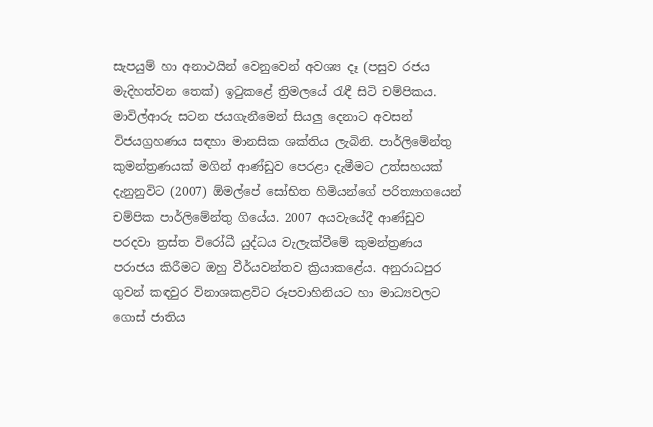සැපයුම් හා අනාථයින් වෙනුවෙන් අවශ්‍ය දෑ (පසුව රජය මැදිහත්වන තෙක්) ඉටුකළේ ත්‍රිමලයේ රැඳී සිටි චම්පිකය. මාවිල්ආරු සටන ජයගැනීමෙන් සියලු දෙනාට අවසන් විජයග්‍රහණය සඳහා මානසික ශක්තිය ලැබිනි. පාර්ලිමේන්තු කුමන්ත්‍රණයක් මගින් ආණ්ඩුව පෙරළා දැමීමට උත්සහයක් දැනුනුවිට (2007) ඕමල්පේ සෝභිත හිමියන්ගේ පරිත්‍යාගයෙන් චම්පික පාර්ලිමේන්තු ගියේය. 2007 අයවැයේදී ආණ්ඩුව පරදවා ත්‍රස්ත විරෝධී යුද්ධය වැලැක්වීමේ කුමන්ත්‍රණය පරාජය කිරීමට ඔහු වීර්යවන්තව ක්‍රියාකළේය. අනුරාධපුර ගුවන් කඳවුර විනාශකළවිට රූපවාහිනියට හා මාධ්‍යවලට ගොස් ජාතිය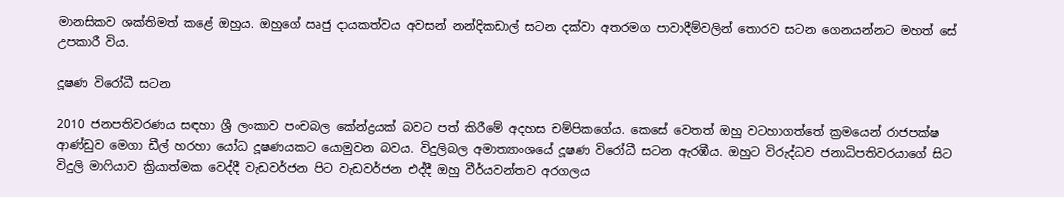මානසිකව ශක්තිමත් කළේ ඔහුය. ඔහුගේ ඍජු දායකත්වය අවසන් නන්දිකඩාල් සටන දක්වා අතරමග පාවාදීම්වලින් තොරව සටන ගෙනයන්නට මහත් සේ උපකාරී විය.

දූෂණ විරෝධී සටන

2010 ජනපතිවරණය සඳහා ශ්‍රී ලංකාව පංචබල කේන්ද්‍රයක් බවට පත් කිරීමේ අදහස චම්පිකගේය. කෙසේ වෙතත් ඔහු වටහාගත්තේ ක්‍රමයෙන් රාජපක්ෂ ආණ්ඩුව මෙගා ඩීල් හරහා යෝධ දූෂණයකට යොමුවන බවය. විදුලිබල අමාත්‍යාංශයේ දූෂණ විරෝධී සටන ඇරඹීය. ඔහුට විරුද්ධව ජනාධිපතිවරයාගේ සිට විදුලි මාෆියාව ක්‍රියාත්මක වෙද්දී වැඩවර්ජන පිට වැඩවර්ජන එද්දී ඔහු වීර්යවන්තව අරගලය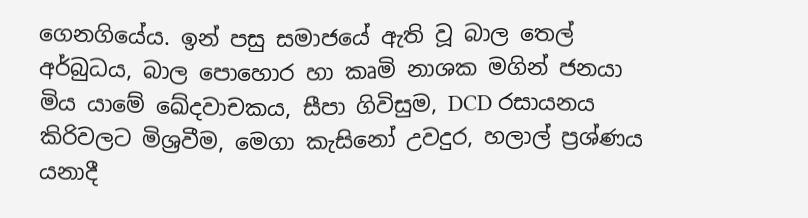ගෙනගියේය. ඉන් පසු සමාජයේ ඇති වූ බාල තෙල් අර්බුධය, බාල පොහොර හා කෘමි නාශක මගින් ජනයා මිය යාමේ ඛේදවාචකය, සීපා ගිවිසුම, DCD රසායනය කිරිවලට මිශ්‍රවීම, මෙගා කැසිනෝ උවදුර, හලාල් ප්‍රශ්ණය යනාදී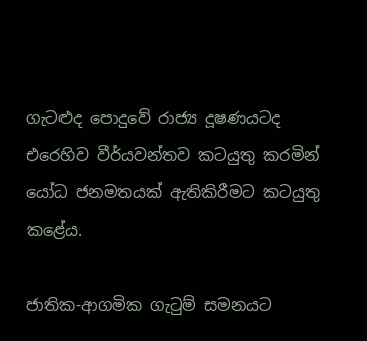ගැටළුද පොදුවේ රාජ්‍ය දූෂණයටද එරෙහිව වීර්යවන්තව කටයුතු කරමින් යෝධ ජනමතයක් ඇතිකිරීමට කටයුතු කළේය.

ජාතික-ආගමික ගැටුම් සමනයට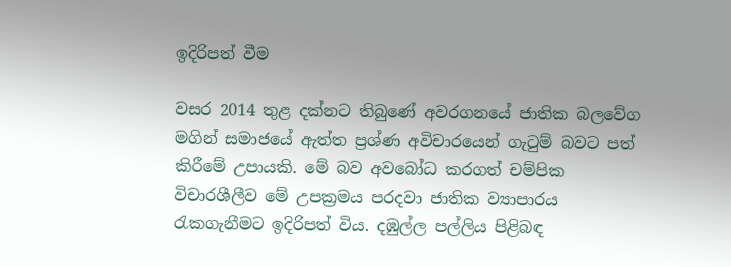ඉදිරිපත් වීම

වසර 2014 තුළ දක්නට තිබුණේ අවරගනයේ ජාතික බලවේග මගින් සමාජයේ ඇත්ත ප්‍රශ්ණ අවිචාරයෙන් ගැටුම් බවට පත් කිරීමේ උපායකි. මේ බව අවබෝධ කරගත් චම්පික විචාරශීලීව මේ උපක්‍රමය පරදවා ජාතික ව්‍යාපාරය රැකගැනීමට ඉදිරිපත් විය. දඹුල්ල පල්ලිය පිළිබඳ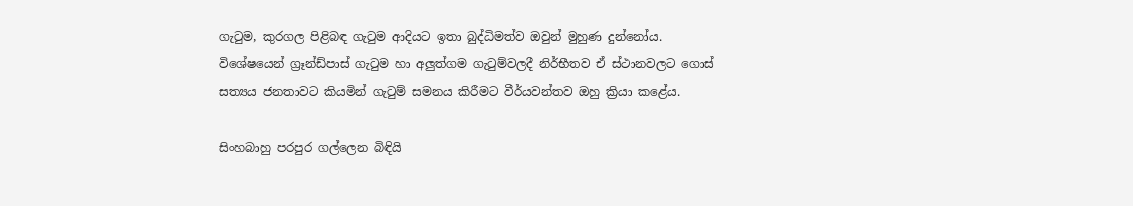ගැටුම, කුරගල පිළිබඳ ගැටුම ආදියට ඉතා බුද්ධිමත්ව ඔවුන් මුහුණ දුන්නෝය. විශේෂයෙන් ග්‍රෑන්ඩ්පාස් ගැටුම හා අලුත්ගම ගැටුම්වලදී නිර්භීතව ඒ ස්ථානවලට ගොස් සත්‍යය ජනතාවට කියමින් ගැටුම් සමනය කිරීමට වීර්යවන්තව ඔහු ක්‍රියා කළේය.

සිංහබාහු පරපුර ගල්ලෙන බිඳියි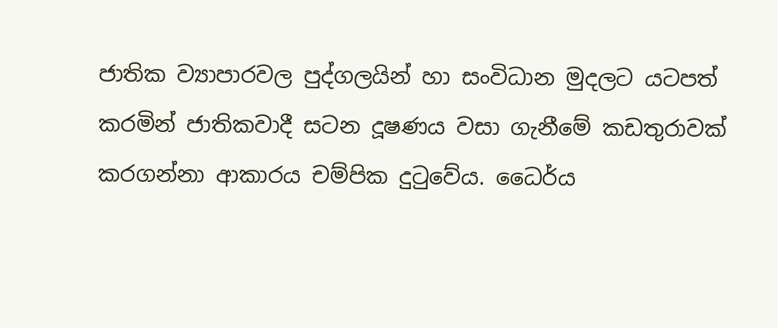ජාතික ව්‍යාපාරවල පුද්ගලයින් හා සංවිධාන මුදලට යටපත් කරමින් ජාතිකවාදී සටන දූෂණය වසා ගැනීමේ කඩතුරාවක් කරගන්නා ආකාරය චම්පික දුටුවේය. ධෛර්ය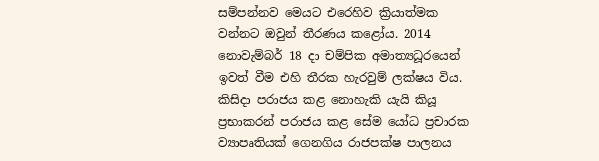සම්පන්නව මෙයට එරෙහිව ක්‍රියාත්මක වන්නට ඔවුන් තීරණය කළෝය. 2014 නොවැම්බර් 18 දා චම්පික අමාත්‍යධූරයෙන් ඉවත් වීම එහි තීරක හැරවුම් ලක්ෂය විය. කිසිදා පරාජය කළ නොහැකි යැයි කියූ ප්‍රභාකරන් පරාජය කළ සේම යෝධ ප්‍රචාරක ව්‍යාපෘතියක් ගෙනගිය රාජපක්ෂ පාලනය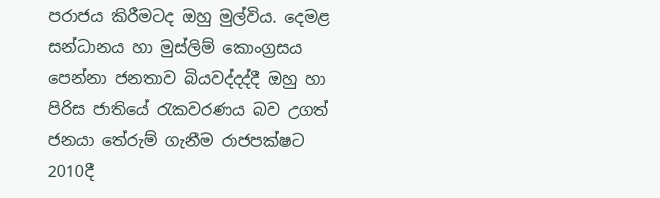පරාජය කිරීමටද ඔහු මුල්විය. දෙමළ සන්ධානය හා මුස්ලිම් කොංග්‍රසය පෙන්නා ජනතාව බියවද්දද්දී ඔහු හා පිරිස ජාතියේ රැකවරණය බව උගත් ජනයා තේරුම් ගැනීම රාජපක්ෂට 2010දී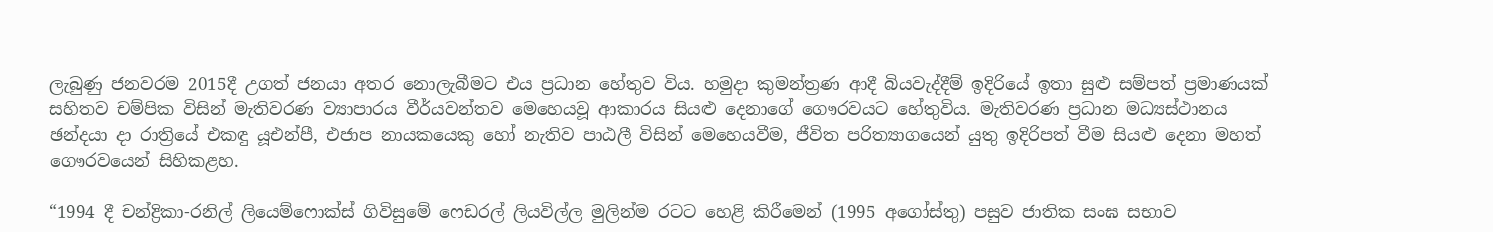ලැබුණු ජනවරම 2015දී උගත් ජනයා අතර නොලැබීමට එය ප්‍රධාන හේතුව විය. හමුදා කුමන්ත්‍රණ ආදී බියවැද්දීම් ඉදිරියේ ඉතා සුළු සම්පත් ප්‍රමාණයක් සහිතව චම්පික විසින් මැතිවරණ ව්‍යාපාරය වීර්යවන්තව මෙහෙයවූ ආකාරය සියළු දෙනාගේ ගෞරවයට හේතුවිය. මැතිවරණ ප්‍රධාන මධ්‍යස්ථානය ඡන්දයා දා රාත්‍රියේ එකඳු යූඑන්පී, එජාප නායකයෙකු හෝ නැතිව පාඨලී විසින් මෙහෙයවීම, ජීවිත පරිත්‍යාගයෙන් යුතු ඉදිරිපත් වීම සියළු දෙනා මහත් ගෞරවයෙන් සිහිකළහ.

“1994 දී චන්ද්‍රිකා-රනිල් ලියෙම්ෆොක්ස් ගිවිසුමේ ෆෙඩරල් ලියවිල්ල මුලින්ම රටට හෙළි කිරීමෙන් (1995 අගෝස්තු) පසුව ජාතික සංඝ සභාව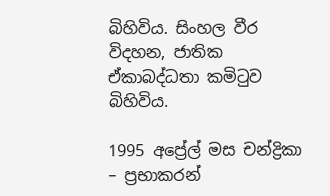බිහිවිය. සිංහල වීර විදහන, ජාතික ඒකාබද්ධතා කමිටුව බිහිවිය.

1995 අප්‍රේල් මස චන්ද්‍රිකා – ප්‍රභාකරන්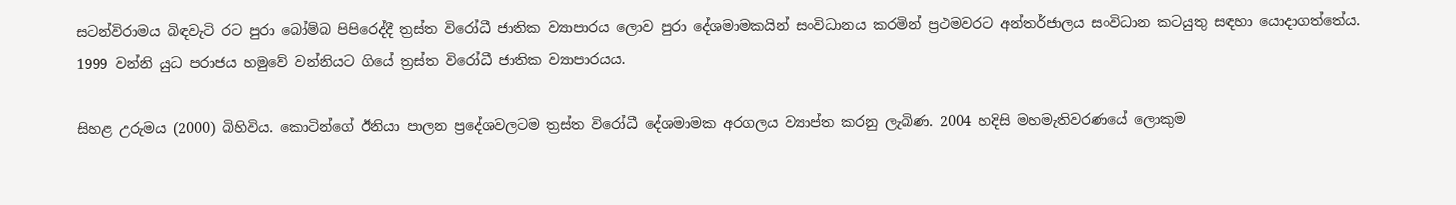සටන්විරාමය බිඳවැටි රට පුරා බෝම්බ පිපිරෙද්දී ත්‍රස්ත විරෝධී ජාතික ව්‍යාපාරය ලොව පුරා දේශමාමකයින් සංවිධානය කරමින් ප්‍රථමවරට අන්තර්ජාලය සංවිධාන කටයුතු සඳහා යොදාගත්තේය. 1999 වන්නි යුධ පරාජය හමුවේ වන්නියට ගියේ ත්‍රස්ත විරෝධී ජාතික ව්‍යාපාරයය.

සිහළ උරුමය (2000) බිහිවිය. කොටින්ගේ ඊනියා පාලන ප්‍රදේශවලටම ත්‍රස්ත විරෝධී දේශමාමක අරගලය ව්‍යාප්ත කරනු ලැබිණ. 2004 හදිසි මහමැතිවරණයේ ලොකුම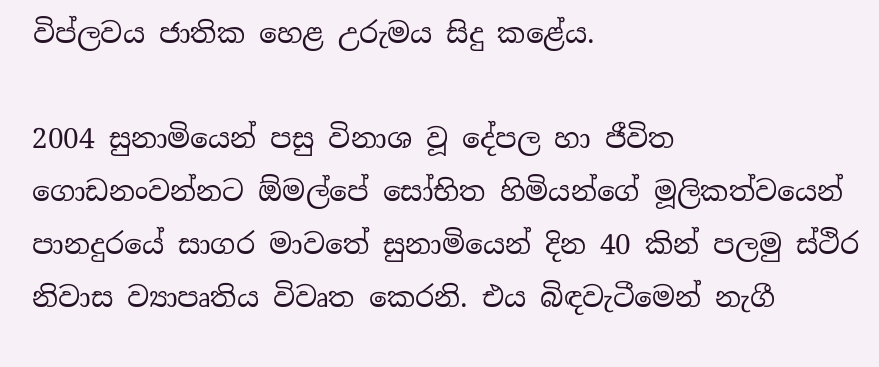විප්ලවය ජාතික හෙළ උරුමය සිදු කළේය.

2004 සුනාමියෙන් පසු විනාශ වූ දේපල හා ජීවිත ගොඩනංවන්නට ඕමල්පේ සෝභිත හිමියන්ගේ මූලිකත්වයෙන් පානදුරයේ සාගර මාවතේ සුනාමියෙන් දින 40 කින් පලමු ස්ථිර නිවාස ව්‍යාපෘතිය විවෘත කෙරනි. එය බිඳවැටීමෙන් නැගී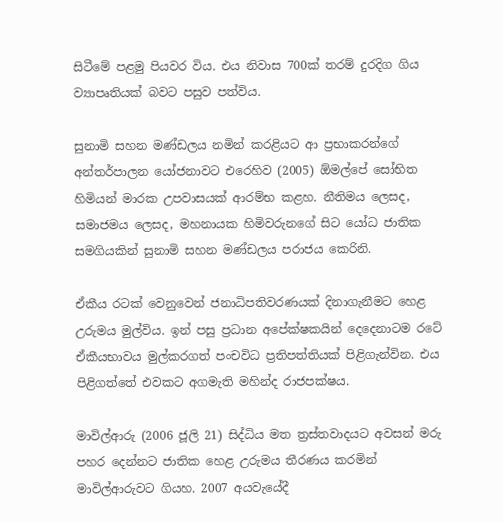සිටීමේ පළමු පියවර විය. එය නිවාස 700ක් තරම් දුරදිග ගිය ව්‍යාපෘතියක් බවට පසුව පත්විය.

සුනාමි සහන මණ්ඩලය නමින් කරළියට ආ ප්‍රභාකරන්ගේ අන්තර්පාලන යෝජනාවට එරෙහිව (2005) ඕමල්පේ සෝභිත හිමියන් මාරක උපවාසයක් ආරම්භ කළහ. නීතිමය ලෙසද, සමාජමය ලෙසද, මහනායක හිමිවරුනගේ සිට යෝධ ජාතික සමගියකින් සුනාමි සහන මණ්ඩලය පරාජය කෙරිනි.

ඒකීය රටක් වෙනුවෙන් ජනාධිපතිවරණයක් දිනාගැනීමට හෙළ උරුමය මුල්විය. ඉන් පසු ප්‍රධාන අපේක්ෂකයින් දෙදෙනාටම රටේ ඒකීයභාවය මුල්කරගත් පංචවිධ ප්‍රතිපත්තියක් පිළිගැන්වින. එය පිළිගත්තේ එවකට අගමැති මහින්ද රාජපක්ෂය.

මාවිල්ආරු (2006 ජූලි 21) සිද්ධිය මත ත්‍රස්තවාදයට අවසන් මරු පහර දෙන්නට ජාතික හෙළ උරුමය තීරණය කරමින් මාවිල්ආරුවට ගියහ. 2007 අයවැයේදී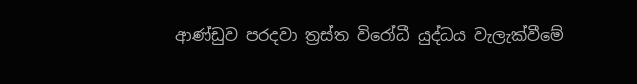ආණ්ඩුව පරදවා ත්‍රස්ත විරෝධී යුද්ධය වැලැක්වීමේ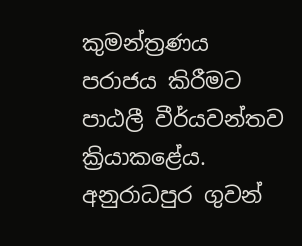කුමන්ත්‍රණය පරාජය කිරීමට පාඨලී වීර්යවන්තව ක්‍රියාකළේය. අනුරාධපුර ගුවන්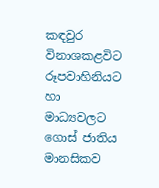කඳවුර විනාශකළවිට රූපවාහිනියට හා මාධ්‍යවලට ගොස් ජාතිය මානසිකව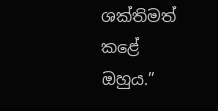ශක්තිමත් කළේ ඔහුය.”